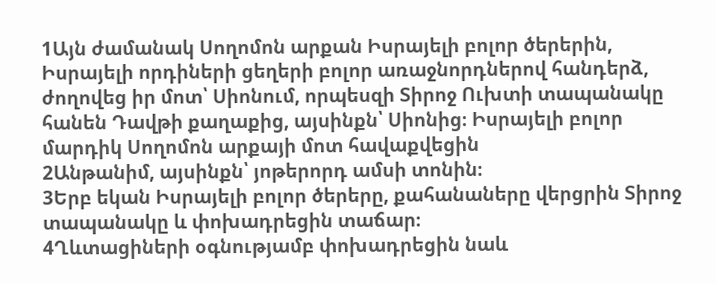1Այն ժամանակ Սողոմոն արքան Իսրայելի բոլոր ծերերին, Իսրայելի որդիների ցեղերի բոլոր առաջնորդներով հանդերձ, ժողովեց իր մոտ՝ Սիոնում, որպեսզի Տիրոջ Ուխտի տապանակը հանեն Դավթի քաղաքից, այսինքն՝ Սիոնից։ Իսրայելի բոլոր մարդիկ Սողոմոն արքայի մոտ հավաքվեցին
2Անթանիմ, այսինքն՝ յոթերորդ ամսի տոնին։
3Երբ եկան Իսրայելի բոլոր ծերերը, քահանաները վերցրին Տիրոջ տապանակը և փոխադրեցին տաճար։
4Ղևտացիների օգնությամբ փոխադրեցին նաև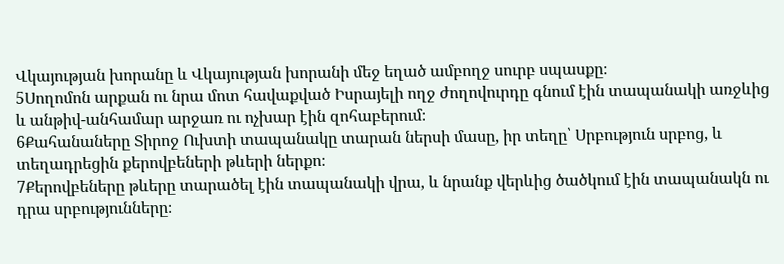Վկայության խորանը և Վկայության խորանի մեջ եղած ամբողջ սուրբ սպասքը։
5Սողոմոն արքան ու նրա մոտ հավաքված Իսրայելի ողջ ժողովուրդը գնում էին տապանակի առջևից և անթիվ-անհամար արջառ ու ոչխար էին զոհաբերում։
6Քահանաները Տիրոջ Ուխտի տապանակը տարան ներսի մասը, իր տեղը՝ Սրբություն սրբոց, և տեղադրեցին քերովբեների թևերի ներքո։
7Քերովբեները թևերը տարածել էին տապանակի վրա, և նրանք վերևից ծածկում էին տապանակն ու դրա սրբությունները։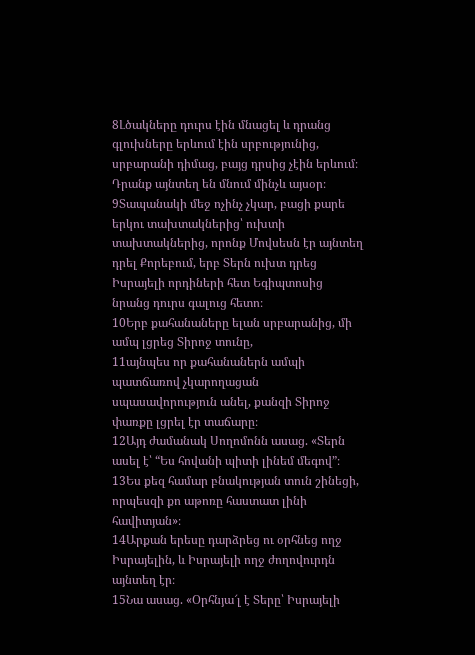8Լծակները դուրս էին մնացել և դրանց գլուխները երևում էին սրբությունից, սրբարանի դիմաց, բայց դրսից չէին երևում։ Դրանք այնտեղ են մնում մինչև այսօր։
9Տապանակի մեջ ոչինչ չկար, բացի քարե երկու տախտակներից՝ ուխտի տախտակներից, որոնք Մովսեսն էր այնտեղ դրել Քորեբում, երբ Տերն ուխտ դրեց Իսրայելի որդիների հետ Եգիպտոսից նրանց դուրս գալուց հետո։
10Երբ քահանաները ելան սրբարանից, մի ամպ լցրեց Տիրոջ տունը,
11այնպես որ քահանաներն ամպի պատճառով չկարողացան սպասավորություն անել, քանզի Տիրոջ փառքը լցրել էր տաճարը։
12Այդ ժամանակ Սողոմոնն ասաց. «Տերն ասել է՝ “Ես հովանի պիտի լինեմ մեգով”։
13Ես քեզ համար բնակության տուն շինեցի, որպեսզի քո աթոռը հաստատ լինի հավիտյան»։
14Արքան երեսը դարձրեց ու օրհնեց ողջ Իսրայելին, և Իսրայելի ողջ ժողովուրդն այնտեղ էր։
15Նա ասաց. «Օրհնյա՜լ է Տերը՝ Իսրայելի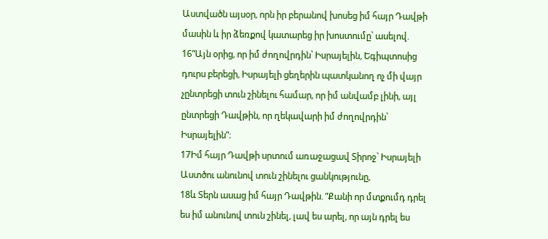Աստվածն այսօր, որն իր բերանով խոսեց իմ հայր Դավթի մասին և իր ձեռքով կատարեց իր խոստումը՝ ասելով.
16“Այն օրից, որ իմ ժողովրդին՝ Իսրայելին, Եգիպտոսից դուրս բերեցի, Իսրայելի ցեղերին պատկանող ոչ մի վայր չընտրեցի տուն շինելու համար, որ իմ անվամբ լինի, այլ ընտրեցի Դավթին, որ ղեկավարի իմ ժողովրդին՝ Իսրայելին”։
17Իմ հայր Դավթի սրտում առաջացավ Տիրոջ՝ Իսրայելի Աստծու անունով տուն շինելու ցանկությունը,
18և Տերն ասաց իմ հայր Դավթին. “Քանի որ մտքումդ դրել ես իմ անունով տուն շինել, լավ ես արել, որ այն դրել ես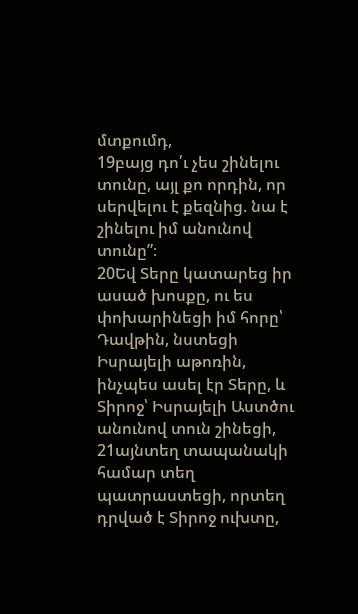մտքումդ,
19բայց դո՛ւ չես շինելու տունը, այլ քո որդին, որ սերվելու է քեզնից. նա է շինելու իմ անունով տունը”։
20Եվ Տերը կատարեց իր ասած խոսքը, ու ես փոխարինեցի իմ հորը՝ Դավթին, նստեցի Իսրայելի աթոռին, ինչպես ասել էր Տերը, և Տիրոջ՝ Իսրայելի Աստծու անունով տուն շինեցի,
21այնտեղ տապանակի համար տեղ պատրաստեցի, որտեղ դրված է Տիրոջ ուխտը,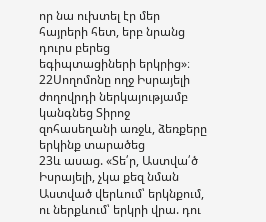որ նա ուխտել էր մեր հայրերի հետ, երբ նրանց դուրս բերեց եգիպտացիների երկրից»։
22Սողոմոնը ողջ Իսրայելի ժողովրդի ներկայությամբ կանգնեց Տիրոջ զոհասեղանի առջև, ձեռքերը երկինք տարածեց
23և ասաց. «Տե՛ր, Աստվա՛ծ Իսրայելի, չկա քեզ նման Աստված վերևում՝ երկնքում, ու ներքևում՝ երկրի վրա. դու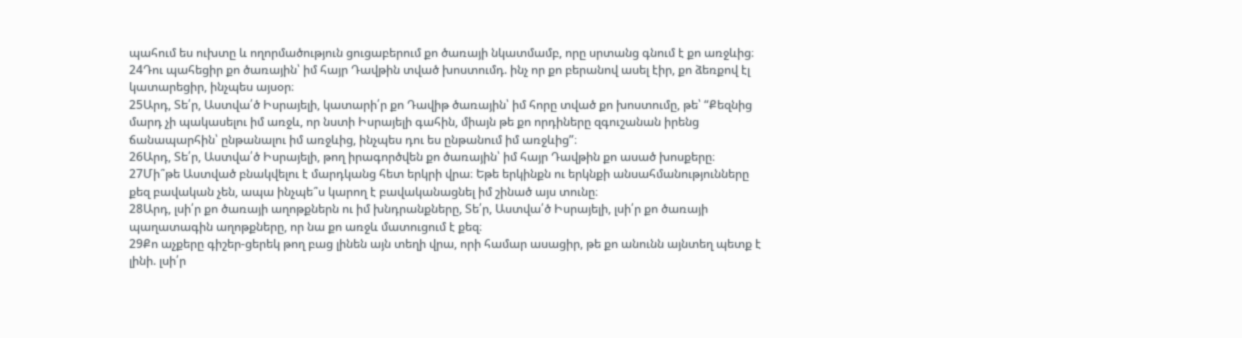պահում ես ուխտը և ողորմածություն ցուցաբերում քո ծառայի նկատմամբ, որը սրտանց գնում է քո առջևից։
24Դու պահեցիր քո ծառային՝ իմ հայր Դավթին տված խոստումդ. ինչ որ քո բերանով ասել էիր, քո ձեռքով էլ կատարեցիր, ինչպես այսօր։
25Արդ, Տե՛ր, Աստվա՛ծ Իսրայելի, կատարի՛ր քո Դավիթ ծառային՝ իմ հորը տված քո խոստումը, թե՝ “Քեզնից մարդ չի պակասելու իմ առջև, որ նստի Իսրայելի գահին, միայն թե քո որդիները զգուշանան իրենց ճանապարհին՝ ընթանալու իմ առջևից, ինչպես դու ես ընթանում իմ առջևից”։
26Արդ, Տե՛ր, Աստվա՛ծ Իսրայելի, թող իրագործվեն քո ծառային՝ իմ հայր Դավթին քո ասած խոսքերը։
27Մի՞թե Աստված բնակվելու է մարդկանց հետ երկրի վրա։ Եթե երկինքն ու երկնքի անսահմանությունները քեզ բավական չեն, ապա ինչպե՞ս կարող է բավականացնել իմ շինած այս տունը։
28Արդ, լսի՛ր քո ծառայի աղոթքներն ու իմ խնդրանքները, Տե՛ր, Աստվա՛ծ Իսրայելի, լսի՛ր քո ծառայի պաղատագին աղոթքները, որ նա քո առջև մատուցում է քեզ։
29Քո աչքերը գիշեր-ցերեկ թող բաց լինեն այն տեղի վրա, որի համար ասացիր, թե քո անունն այնտեղ պետք է լինի. լսի՛ր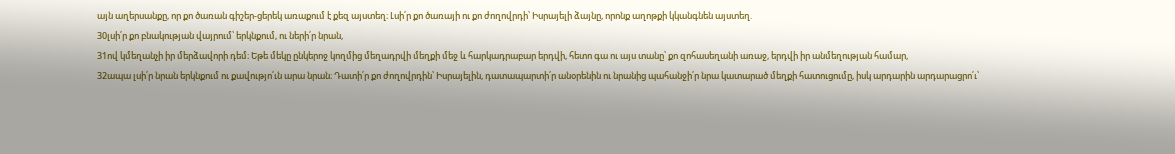այն աղերսանքը, որ քո ծառան գիշեր-ցերեկ առաքում է քեզ այստեղ։ Լսի՛ր քո ծառայի ու քո ժողովրդի՝ Իսրայելի ձայնը, որոնք աղոթքի կկանգնեն այստեղ.
30լսի՛ր քո բնակության վայրում՝ երկնքում, ու ների՛ր նրան,
31ով կմեղանչի իր մերձավորի դեմ։ Եթե մեկը ընկերոջ կողմից մեղադրվի մեղքի մեջ և հարկադրաբար երդվի, հետո գա ու այս տանը՝ քո զոհասեղանի առաջ, երդվի իր անմեղության համար,
32ապա լսի՛ր նրան երկնքում ու քավությո՛ւն արա նրան։ Դատի՛ր քո ժողովրդին՝ Իսրայելին, դատապարտի՛ր անօրենին ու նրանից պահանջի՛ր նրա կատարած մեղքի հատուցումը, իսկ արդարին արդարացրո՛ւ՝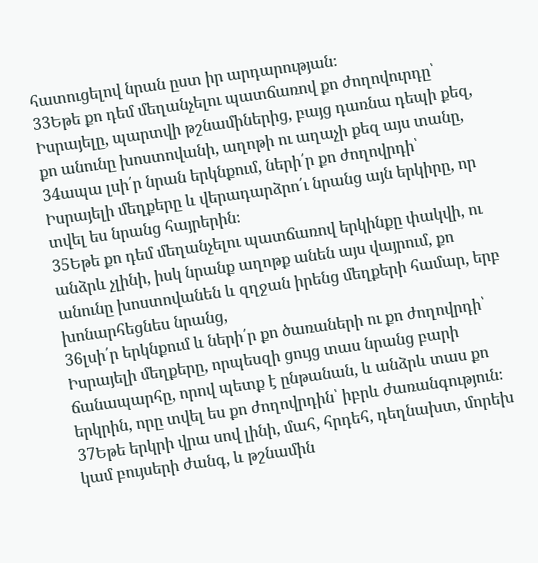հատուցելով նրան ըստ իր արդարության։
33Եթե քո դեմ մեղանչելու պատճառով քո ժողովուրդը՝ Իսրայելը, պարտվի թշնամիներից, բայց դառնա դեպի քեզ, քո անունը խոստովանի, աղոթի ու աղաչի քեզ այս տանը,
34ապա լսի՛ր նրան երկնքում, ների՛ր քո ժողովրդի՝ Իսրայելի մեղքերը և վերադարձրո՛ւ նրանց այն երկիրը, որ տվել ես նրանց հայրերին։
35Եթե քո դեմ մեղանչելու պատճառով երկինքը փակվի, ու անձրև չլինի, իսկ նրանք աղոթք անեն այս վայրում, քո անունը խոստովանեն և զղջան իրենց մեղքերի համար, երբ խոնարհեցնես նրանց,
36լսի՛ր երկնքում և ների՛ր քո ծառաների ու քո ժողովրդի՝ Իսրայելի մեղքերը, որպեսզի ցույց տաս նրանց բարի ճանապարհը, որով պետք է ընթանան, և անձրև տաս քո երկրին, որը տվել ես քո ժողովրդին՝ իբրև ժառանգություն։
37Եթե երկրի վրա սով լինի, մահ, հրդեհ, դեղնախտ, մորեխ կամ բույսերի ժանգ, և թշնամին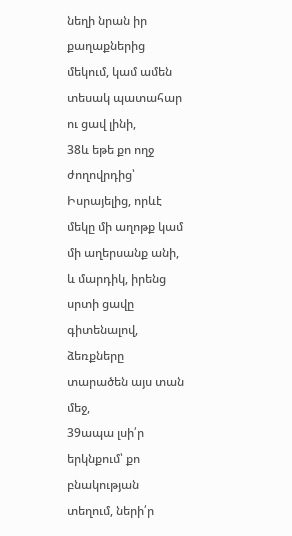նեղի նրան իր քաղաքներից մեկում, կամ ամեն տեսակ պատահար ու ցավ լինի,
38և եթե քո ողջ ժողովրդից՝ Իսրայելից, որևէ մեկը մի աղոթք կամ մի աղերսանք անի, և մարդիկ, իրենց սրտի ցավը գիտենալով, ձեռքները տարածեն այս տան մեջ,
39ապա լսի՛ր երկնքում՝ քո բնակության տեղում, ների՛ր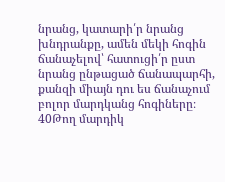նրանց, կատարի՛ր նրանց խնդրանքը, ամեն մեկի հոգին ճանաչելով՝ հատուցի՛ր ըստ նրանց ընթացած ճանապարհի, քանզի միայն դու ես ճանաչում բոլոր մարդկանց հոգիները։
40Թող մարդիկ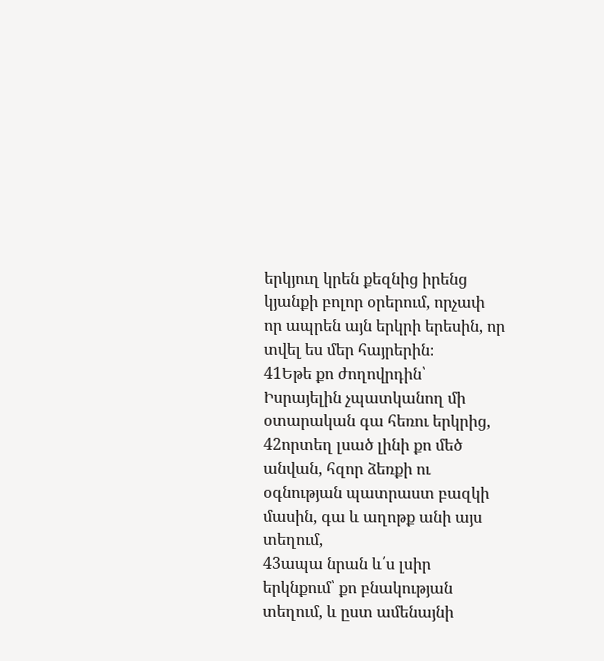երկյուղ կրեն քեզնից իրենց կյանքի բոլոր օրերում, որչափ որ ապրեն այն երկրի երեսին, որ տվել ես մեր հայրերին։
41Եթե քո ժողովրդին՝ Իսրայելին չպատկանող մի օտարական գա հեռու երկրից,
42որտեղ լսած լինի քո մեծ անվան, հզոր ձեռքի ու օգնության պատրաստ բազկի մասին, գա և աղոթք անի այս տեղում,
43ապա նրան և՛ս լսիր երկնքում՝ քո բնակության տեղում, և ըստ ամենայնի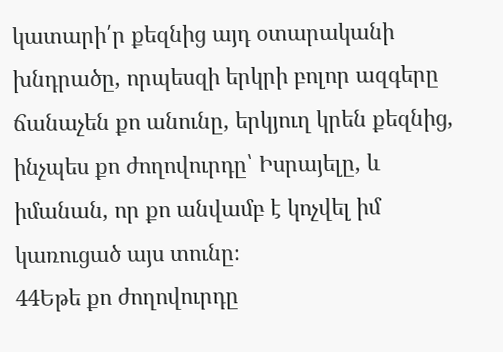կատարի՛ր քեզնից այդ օտարականի խնդրածը, որպեսզի երկրի բոլոր ազգերը ճանաչեն քո անունը, երկյուղ կրեն քեզնից, ինչպես քո ժողովուրդը՝ Իսրայելը, և իմանան, որ քո անվամբ է կոչվել իմ կառուցած այս տունը։
44Եթե քո ժողովուրդը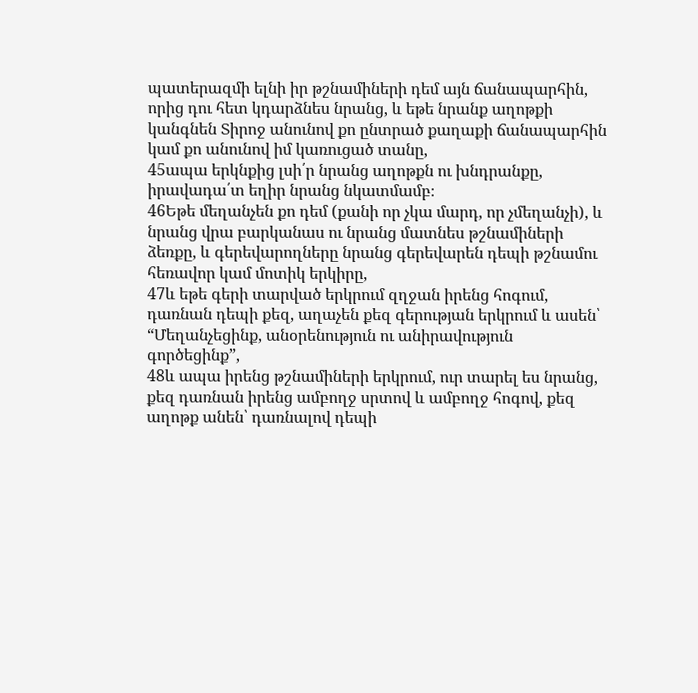պատերազմի ելնի իր թշնամիների դեմ այն ճանապարհին, որից դու հետ կդարձնես նրանց, և եթե նրանք աղոթքի կանգնեն Տիրոջ անունով քո ընտրած քաղաքի ճանապարհին կամ քո անունով իմ կառուցած տանը,
45ապա երկնքից լսի՛ր նրանց աղոթքն ու խնդրանքը, իրավադա՛տ եղիր նրանց նկատմամբ։
46Եթե մեղանչեն քո դեմ (քանի որ չկա մարդ, որ չմեղանչի), և նրանց վրա բարկանաս ու նրանց մատնես թշնամիների ձեռքը, և գերեվարողները նրանց գերեվարեն դեպի թշնամու հեռավոր կամ մոտիկ երկիրը,
47և եթե գերի տարված երկրում զղջան իրենց հոգում, դառնան դեպի քեզ, աղաչեն քեզ գերության երկրում և ասեն՝ “Մեղանչեցինք, անօրենություն ու անիրավություն գործեցինք”,
48և ապա իրենց թշնամիների երկրում, ուր տարել ես նրանց, քեզ դառնան իրենց ամբողջ սրտով և ամբողջ հոգով, քեզ աղոթք անեն՝ դառնալով դեպի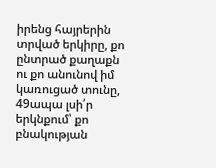իրենց հայրերին տրված երկիրը, քո ընտրած քաղաքն ու քո անունով իմ կառուցած տունը,
49ապա լսի՛ր երկնքում՝ քո բնակության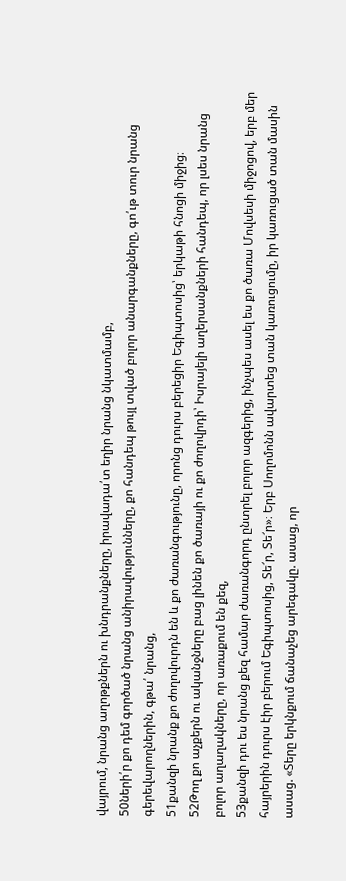վայրում, նրանց աղոթքներն ու խնդրանքները, իրավադա՛տ եղիր նրանց նկատմամբ,
50ների՛ր քո դեմ գործած նրանց անիրավությունները, քո հանդեպ թույլ տված բոլոր անարգանքները, գո՛ւթ տուր նրանց գերեվարողներին, գթա՛ նրանց,
51քանզի նրանք քո ժողովուրդն են և քո ժառանգությունը, որոնց դուրս բերեցիր Եգիպտոսից՝ երկաթի հնոցի միջից։
52Թող քո աչքերն ու ականջները բաց լինեն քո ծառայի ու քո ժողովրդի՝ Իսրայելի աղերսանքների հանդեպ, որ լսես նրանց բոլոր աղաղակները, որ առաքում են քեզ,
53քանզի դու ես նրանց քեզ համար ժառանգորդ ընտրել բոլոր ազգերից, ինչպես ասել ես քո ծառա Մովսեսի միջոցով, երբ մեր հայրերին դուրս էիր բերում Եգիպտոսից, Տե՜ր, Տե՜ր»։ Երբ Սողոմոնն ավարտեց տան կառուցումը, իր կառուցած տան մասին ասաց. «Տերը երկնքում ճանաչեց արեգակը. ասաց, որ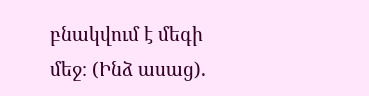բնակվում է մեգի մեջ։ (Ինձ ասաց).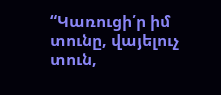“Կառուցի՛ր իմ տունը, վայելուչ տուն,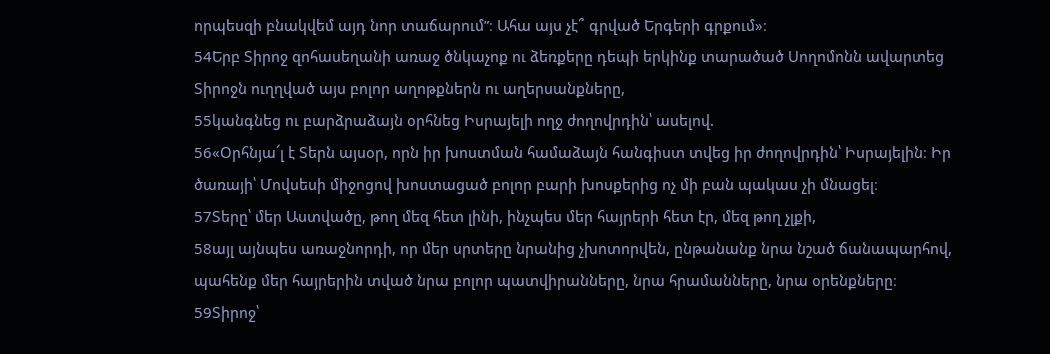որպեսզի բնակվեմ այդ նոր տաճարում”։ Ահա այս չէ՞ գրված Երգերի գրքում»։
54Երբ Տիրոջ զոհասեղանի առաջ ծնկաչոք ու ձեռքերը դեպի երկինք տարածած Սողոմոնն ավարտեց Տիրոջն ուղղված այս բոլոր աղոթքներն ու աղերսանքները,
55կանգնեց ու բարձրաձայն օրհնեց Իսրայելի ողջ ժողովրդին՝ ասելով.
56«Օրհնյա՜լ է Տերն այսօր, որն իր խոստման համաձայն հանգիստ տվեց իր ժողովրդին՝ Իսրայելին։ Իր ծառայի՝ Մովսեսի միջոցով խոստացած բոլոր բարի խոսքերից ոչ մի բան պակաս չի մնացել։
57Տերը՝ մեր Աստվածը, թող մեզ հետ լինի, ինչպես մեր հայրերի հետ էր, մեզ թող չլքի,
58այլ այնպես առաջնորդի, որ մեր սրտերը նրանից չխոտորվեն, ընթանանք նրա նշած ճանապարհով, պահենք մեր հայրերին տված նրա բոլոր պատվիրանները, նրա հրամանները, նրա օրենքները։
59Տիրոջ՝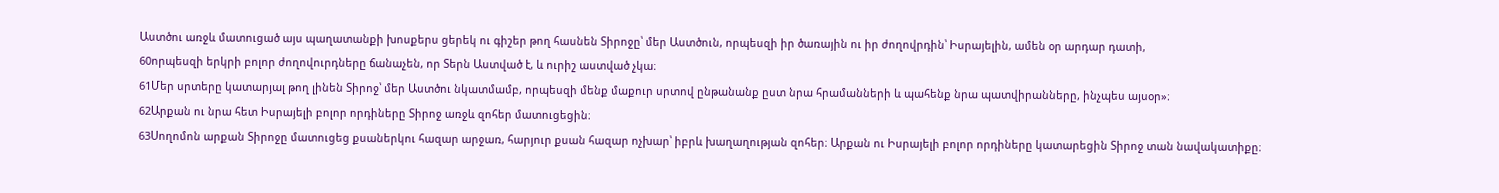Աստծու առջև մատուցած այս պաղատանքի խոսքերս ցերեկ ու գիշեր թող հասնեն Տիրոջը՝ մեր Աստծուն, որպեսզի իր ծառային ու իր ժողովրդին՝ Իսրայելին, ամեն օր արդար դատի,
60որպեսզի երկրի բոլոր ժողովուրդները ճանաչեն, որ Տերն Աստված է, և ուրիշ աստված չկա։
61Մեր սրտերը կատարյալ թող լինեն Տիրոջ՝ մեր Աստծու նկատմամբ, որպեսզի մենք մաքուր սրտով ընթանանք ըստ նրա հրամանների և պահենք նրա պատվիրանները, ինչպես այսօր»։
62Արքան ու նրա հետ Իսրայելի բոլոր որդիները Տիրոջ առջև զոհեր մատուցեցին։
63Սողոմոն արքան Տիրոջը մատուցեց քսաներկու հազար արջառ, հարյուր քսան հազար ոչխար՝ իբրև խաղաղության զոհեր։ Արքան ու Իսրայելի բոլոր որդիները կատարեցին Տիրոջ տան նավակատիքը։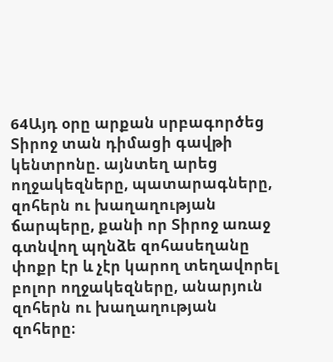64Այդ օրը արքան սրբագործեց Տիրոջ տան դիմացի գավթի կենտրոնը. այնտեղ արեց ողջակեզները, պատարագները, զոհերն ու խաղաղության ճարպերը, քանի որ Տիրոջ առաջ գտնվող պղնձե զոհասեղանը փոքր էր և չէր կարող տեղավորել բոլոր ողջակեզները, անարյուն զոհերն ու խաղաղության զոհերը։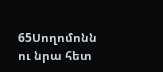65Սողոմոնն ու նրա հետ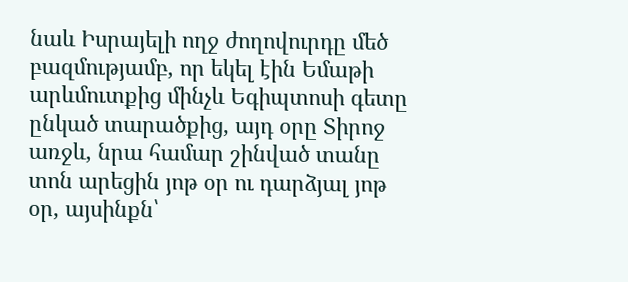նաև Իսրայելի ողջ ժողովուրդը մեծ բազմությամբ, որ եկել էին Եմաթի արևմուտքից մինչև Եգիպտոսի գետը ընկած տարածքից, այդ օրը Տիրոջ առջև, նրա համար շինված տանը տոն արեցին յոթ օր ու դարձյալ յոթ օր, այսինքն՝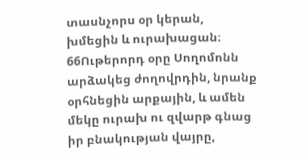տասնչորս օր կերան, խմեցին և ուրախացան։
66Ութերորդ օրը Սողոմոնն արձակեց ժողովրդին, նրանք օրհնեցին արքային, և ամեն մեկը ուրախ ու զվարթ գնաց իր բնակության վայրը,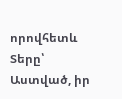որովհետև Տերը՝ Աստված, իր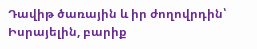Դավիթ ծառային և իր ժողովրդին՝ Իսրայելին, բարիք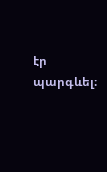էր պարգևել։